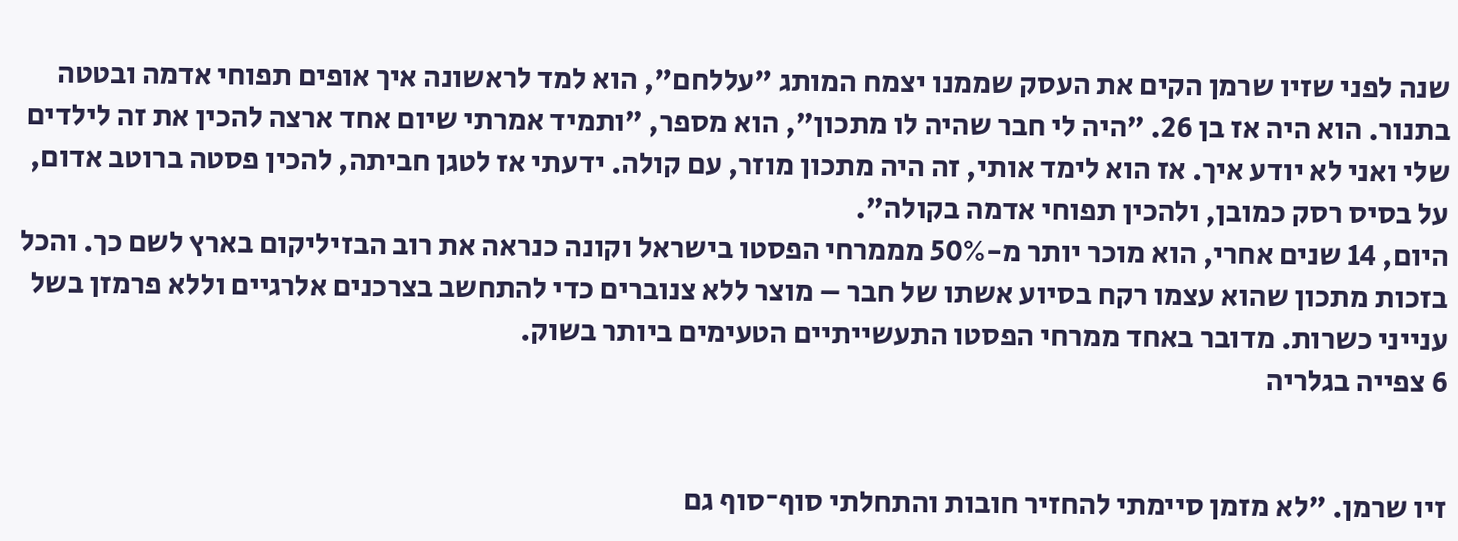שנה לפני שזיו שרמן הקים את העסק שממנו יצמח המותג "עללחם", הוא למד לראשונה איך אופים תפוחי אדמה ובטטה בתנור. הוא היה אז בן 26. "היה לי חבר שהיה לו מתכון", הוא מספר, "ותמיד אמרתי שיום אחד ארצה להכין את זה לילדים שלי ואני לא יודע איך. אז הוא לימד אותי, זה היה מתכון מוזר, עם קולה. ידעתי אז לטגן חביתה, להכין פסטה ברוטב אדום, על בסיס רסק כמובן, ולהכין תפוחי אדמה בקולה".
היום, 14 שנים אחרי, הוא מוכר יותר מ-50% מממרחי הפסטו בישראל וקונה כנראה את רוב הבזיליקום בארץ לשם כך. והכל בזכות מתכון שהוא עצמו רקח בסיוע אשתו של חבר – מוצר ללא צנוברים כדי להתחשב בצרכנים אלרגיים וללא פרמזן בשל ענייני כשרות. מדובר באחד ממרחי הפסטו התעשייתיים הטעימים ביותר בשוק.
6 צפייה בגלריה


זיו שרמן. "לא מזמן סיימתי להחזיר חובות והתחלתי סוף־סוף גם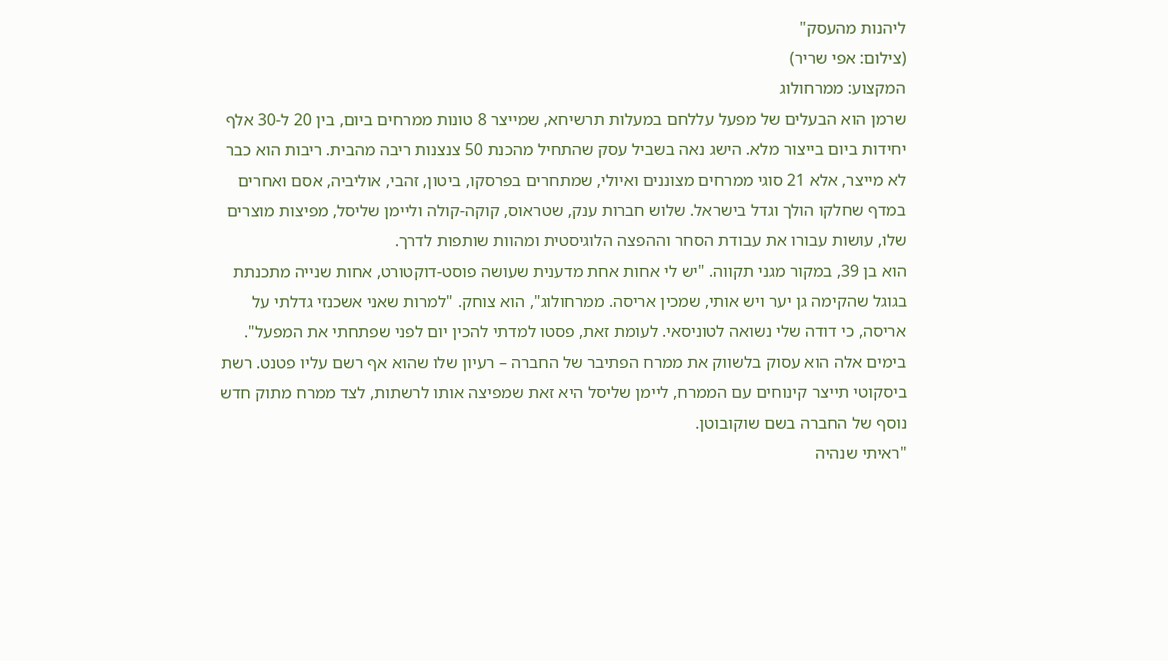ליהנות מהעסק"
(צילום: אפי שריר)
המקצוע: ממרחולוג
שרמן הוא הבעלים של מפעל עללחם במעלות תרשיחא, שמייצר 8 טונות ממרחים ביום, בין 20 ל-30 אלף יחידות ביום בייצור מלא. הישג נאה בשביל עסק שהתחיל מהכנת 50 צנצנות ריבה מהבית. ריבות הוא כבר לא מייצר, אלא 21 סוגי ממרחים מצוננים ואיולי, שמתחרים בפרסקו, ביטון, זהבי, אוליביה, אסם ואחרים במדף שחלקו הולך וגדל בישראל. שלוש חברות ענק, שטראוס, קוקה-קולה וליימן שליסל, מפיצות מוצרים שלו, עושות עבורו את עבודת הסחר וההפצה הלוגיסטית ומהוות שותפות לדרך.
הוא בן 39, במקור מגני תקווה. "יש לי אחות אחת מדענית שעושה פוסט-דוקטורט, אחות שנייה מתכנתת בגוגל שהקימה גן יער ויש אותי, שמכין אריסה. ממרחולוג", הוא צוחק. "למרות שאני אשכנזי גדלתי על אריסה, כי דודה שלי נשואה לטוניסאי. לעומת זאת, פסטו למדתי להכין יום לפני שפתחתי את המפעל".
בימים אלה הוא עסוק בלשווק את ממרח הפתיבר של החברה – רעיון שלו שהוא אף רשם עליו פטנט. רשת ביסקוטי תייצר קינוחים עם הממרח, ליימן שליסל היא זאת שמפיצה אותו לרשתות, לצד ממרח מתוק חדש נוסף של החברה בשם שוקובוטן.
"ראיתי שנהיה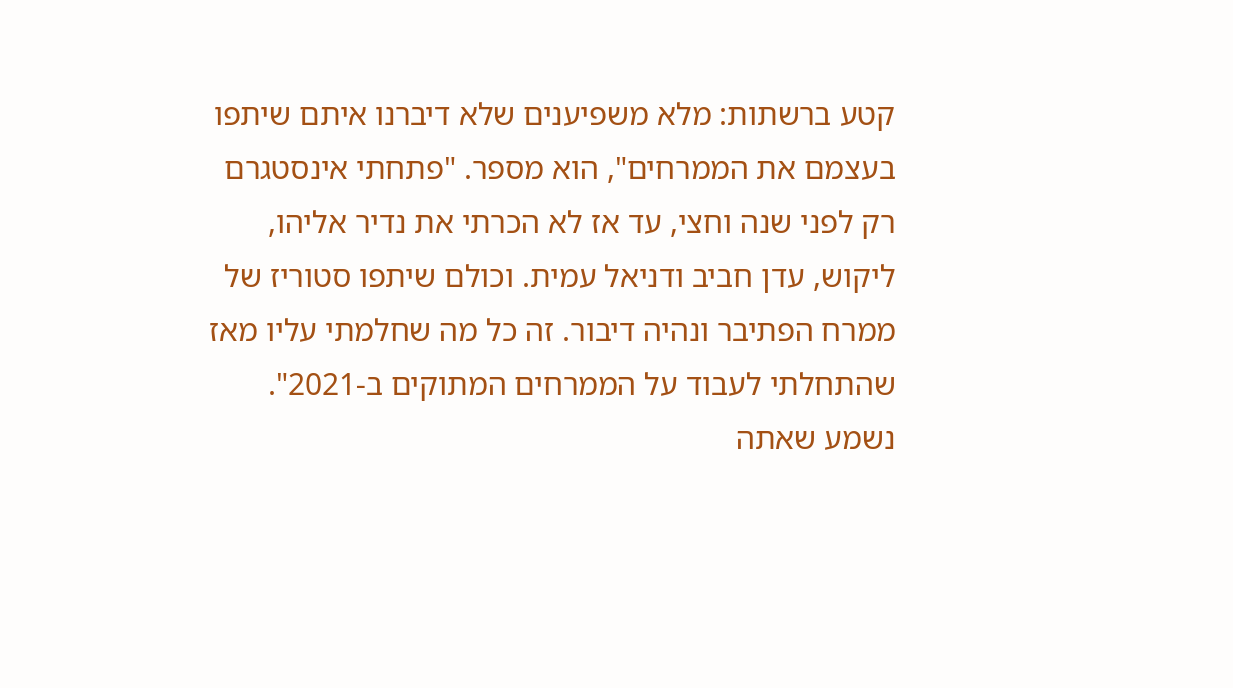קטע ברשתות: מלא משפיענים שלא דיברנו איתם שיתפו בעצמם את הממרחים", הוא מספר. "פתחתי אינסטגרם רק לפני שנה וחצי, עד אז לא הכרתי את נדיר אליהו, ליקוש, עדן חביב ודניאל עמית. וכולם שיתפו סטוריז של ממרח הפתיבר ונהיה דיבור. זה כל מה שחלמתי עליו מאז שהתחלתי לעבוד על הממרחים המתוקים ב-2021".
נשמע שאתה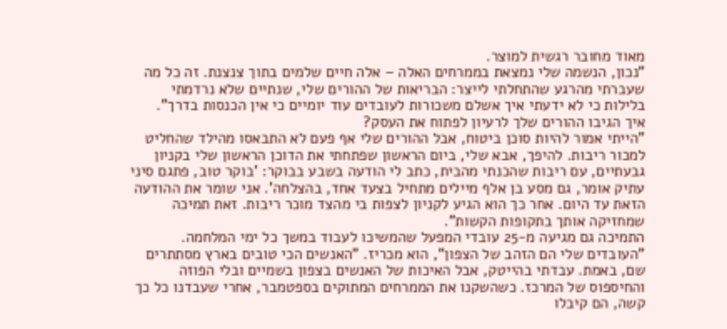מאוד מחובר רגשית למוצר.
"נכון, הנשמה שלי נמצאת בממרחים האלה – אלה חיים שלמים בתוך צנצנת. זה כל מה שעברתי מהרגע שהתחלתי לייצר: הבריאות של ההורים שלי, שנתיים שלא נרדמתי בלילות כי לא ידעתי איך אשלם משכורות לעובדים עוד יומיים כי אין הכנסות בדרך".
איך הגיבו ההורים שלך לרעיון לפתוח את העסק?
"הייתי אמור להיות סוכן ביטוח, אבל ההורים שלי אף פעם לא התבאסו מהילד שהחליט למכור ריבות. להיפך, אבא שלי, ביום הראשון שפתחתי את הדוכן הראשון שלי בקניון גבעתיים, עם ריבות שהכנתי מהבית, כתב לי הודעה בשבע בבוקר: 'בוקר טוב, פתגם סיני עתיק אומר, גם מסע בן אלף מיילים מתחיל בצעד אחד, בהצלחה'. אני שומר את ההודעה הזאת עד היום. אחר כך הוא הגיע לקניון לצפות בי מהצד מוכר ריבות. זאת תמיכה שמחזיקה אותך בתקופות הקשות".
התמיכה גם מגיעה מ-25 עובדי המפעל שהמשיכו לעבוד במשך כל ימי המלחמה. "העובדים שלי הם הזהב של הצפון", הוא מכריז. "האנשים הכי טובים בארץ מסתתרים שם, באמת. עבדתי בהייטק, אבל האיכות של האנשים בצפון בשמיים ובלי הפוזה והחיספוס של המרכז. כשהשקנו את הממרחים המתוקים בספטמבר, אחרי שעבדנו כל כך קשה, הם קיבלו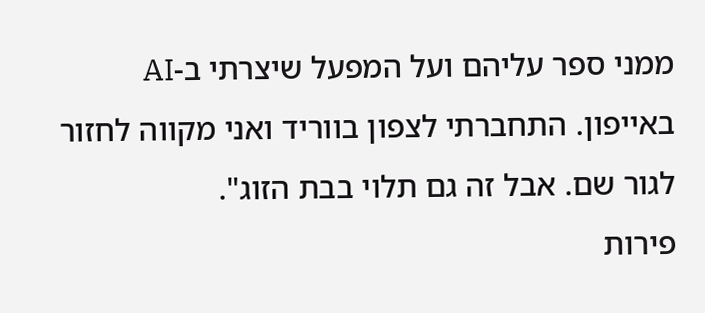ממני ספר עליהם ועל המפעל שיצרתי ב-AI באייפון. התחברתי לצפון בווריד ואני מקווה לחזור לגור שם. אבל זה גם תלוי בבת הזוג".
פירות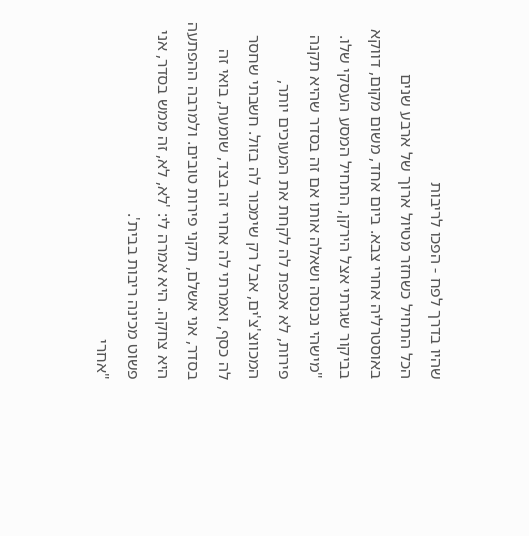שהיו בדרך לפח - הפכו לריבות
הכל התחיל כשחזר מטיול ארוך של ארבע שנים באוסטרליה אחרי צבא. ביום אחד, משום מקום, דווקא בביקור שגרתי אצל הירקן, התחיל המסע העסקי שלו. "מישהי נכנסה ושאלה אותו אם זה בסדר שהיא תקנה פירות, לא אכפת לה לקחת את המעוכים יותר, המכווצ'צ'ים, אבל רק שימכור לה בזול. חשבתי שחסר לה כסף, ואמרתי לה אחרי זה בצד, שומעת, בואי זה בסדר, אני אשלם, תקני פירות טובים. ולמרבה ההפתעה היא צחקה. היא אמרה לי: 'לא, לא, זה ממש בסדר, אני פשוט מכינה ריבות בבית'.
"אחרי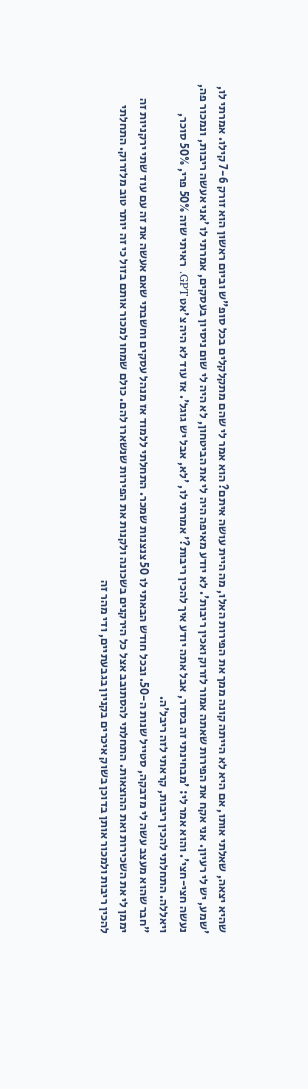שהיא יצאה, שאלתי אותו, אם היא לא הייתה קונה ממך את הפירות האלו, מה היית עושה איתם? הוא אמר לי שהם מתקלקלים בכל סופ"ש וביום ראשון הוא זורק 7-6 קילו. אמרתי לו, 'שמע, יש לי רעיון. אני אקח את הפירות שאתה אמור לזרוק ואכין ריבות'. לא יודע מאיפה היה לי את הביטחון, לא היה לי שום ניסיון בעסקים, אמרתי לו 'אני אעשה ריבות, ונמכור פה, נעשה חצי-חצי'. והוא אמר לי: 'מבחינתי זה בסדר, אבל אתה יודע איך להכין ריבות?' אמרתי לו, 'לא, אבל יש גוגל'. אז עוד לא היה צ'אט GPT. ראיתי שזה 50% פרי, 50% סוכר, ויאללה. התחלתי להכין ריבות, קראתי לזה ריבל'ה.
"חבר שהוא מעצב עשה לי מדבקה, סטייל שנות ה-50. ובכל חודש הבאתי לו 50 צנצנות שמכר. התחלתי ללמוד אז מנהל עסקים וחשבתי שאם אעשה את זה עם עוד שתי ירקניות זה יממן לי את השכירות ואת ההוצאות. התחלתי להסתובב אצל כל הירקנים בשכונה ולקנות את הפירות שנשארו להם. כולם שמחו למכור אותם בזול כי זה יותר טוב מלזרוק. התחלתי להכין ריבות ולמכור אותן בדוכן בשוק איכרים בקניון בגבעתיים, ודי מהר זה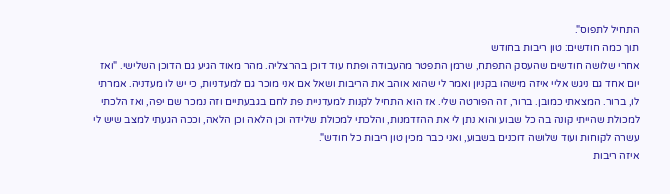התחיל לתפוס".
תוך כמה חודשים: טון ריבות בחודש
אחרי שלושה חודשים שהעסק התפתח, שרמן התפטר מהעבודה ופתח עוד דוכן בהרצליה. מהר מאוד הגיע גם הדוכן השלישי. "ואז יום אחד גם ניגש אליי איזה מישהו בקניון ואמר לי שהוא אוהב את הריבות ושאל אם אני מוכר גם למעדניות, כי יש לו מעדניה. אמרתי לו, ברור. המצאתי כמובן. ברור, זה הפורטה שלי. אז הוא התחיל לקנות למעדניית פת לחם בגבעתיים וזה נמכר שם יפה, ואז הלכתי למכולת שהייתי קונה בה כל שבוע והוא נתן לי את ההזדמנות, והלכתי למכולת שלידה וכן הלאה וכן הלאה, וככה הגעתי למצב שיש לי עשרה לקוחות ועוד שלושה דוכנים בשבוע, ואני כבר מכין טון ריבות כל חודש".
איזה ריבות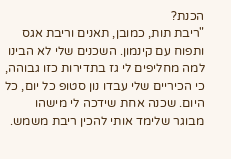הכנת?
"ריבת תות, כמובן, תאנים וריבת אגס ותפוח עם קינמון. השכנים שלי לא הבינו למה מחליפים לי גז בתדירות כזו גבוהה, כי הכיריים שלי עבדו נון סטופ כל יום, כל היום. שכנה אחת שידכה לי מישהו מבוגר שלימד אותי להכין ריבת משמש.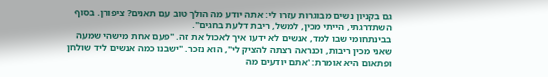גם בקניון נשים מבוגרות עזרו לי: אתה יודע מה הולך טוב עם תאנים? ציפורן. בסוף השתדרגתי, הייתי מכין, למשל, ריבת דלעת בחגים".
בבינתחומי שבו למד, אנשים לא ידעו איך לאכול את זה. "פעם אחת מישהי שמעה שאני מכין ריבות, וכנראה רצתה להציק לי", הוא נזכר. "ישבנו כמה אנשים ליד שולחן ופתאום היא אומרת: 'אתם יודעים מה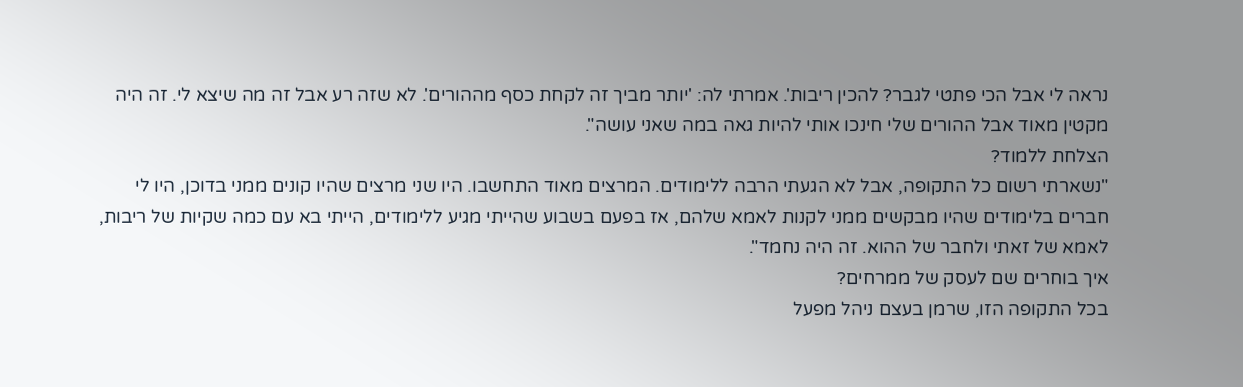נראה לי אבל הכי פתטי לגבר? להכין ריבות'. אמרתי לה: 'יותר מביך זה לקחת כסף מההורים'. לא שזה רע אבל זה מה שיצא לי. זה היה מקטין מאוד אבל ההורים שלי חינכו אותי להיות גאה במה שאני עושה".
הצלחת ללמוד?
"נשארתי רשום כל התקופה, אבל לא הגעתי הרבה ללימודים. המרצים מאוד התחשבו. היו שני מרצים שהיו קונים ממני בדוכן, היו לי חברים בלימודים שהיו מבקשים ממני לקנות לאמא שלהם, אז בפעם בשבוע שהייתי מגיע ללימודים, הייתי בא עם כמה שקיות של ריבות, לאמא של זאתי ולחבר של ההוא. זה היה נחמד".
איך בוחרים שם לעסק של ממרחים?
בכל התקופה הזו, שרמן בעצם ניהל מפעל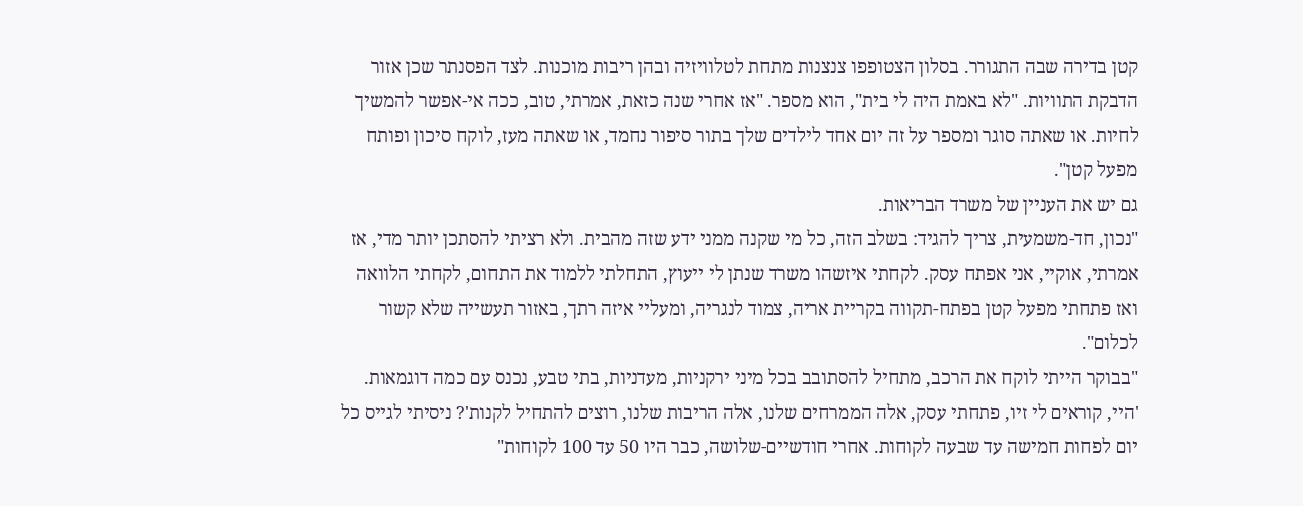קטן בדירה שבה התגורר. בסלון הצטופפו צנצנות מתחת לטלוויזיה ובהן ריבות מוכנות. לצד הפסנתר שכן אזור הדבקת התוויות. "לא באמת היה לי בית", הוא מספר. "אז אחרי שנה כזאת, אמרתי, טוב, ככה אי-אפשר להמשיך לחיות. או שאתה סוגר ומספר על זה יום אחד לילדים שלך בתור סיפור נחמד, או שאתה מעז, לוקח סיכון ופותח מפעל קטן".
גם יש את העניין של משרד הבריאות.
"נכון, חד-משמעית, צריך להגיד: בשלב הזה, כל מי שקנה ממני ידע שזה מהבית. ולא רציתי להסתכן יותר מדי, אז אמרתי, אוקיי, אני אפתח עסק. לקחתי איזשהו משרד שנתן לי ייעוץ, התחלתי ללמוד את התחום, לקחתי הלוואה ואז פתחתי מפעל קטן בפתח-תקווה בקריית אריה, צמוד לנגריה, ומעליי איזה רתך, באזור תעשייה שלא קשור לכלום".
"בבוקר הייתי לוקח את הרכב, מתחיל להסתובב בכל מיני ירקניות, מעדניות, בתי טבע, נכנס עם כמה דוגמאות. 'היי, קוראים לי זיו, פתחתי עסק, אלה הממרחים שלנו, אלה הריבות שלנו, רוצים להתחיל לקנות'? ניסיתי לגייס כל יום לפחות חמישה עד שבעה לקוחות. אחרי חודשיים-שלושה, כבר היו 50 עד 100 לקוחות"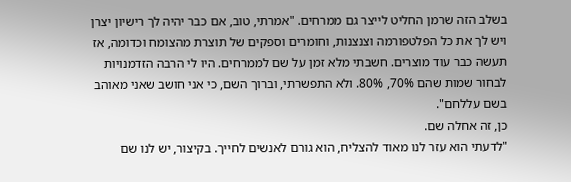בשלב הזה שרמן החליט לייצר גם ממרחים. "אמרתי, טוב, אם כבר יהיה לך רישיון יצרן ויש לך את כל הפלטפורמה וצנצנות, וחומרים וספקים של תוצרת מהצומח וכדומה, אז תעשה כבר עוד מוצרים. חשבתי מלא זמן על שם לממרחים. היו לי הרבה הזדמנויות לבחור שמות שהם 70%, 80%. ולא התפשרתי, וברוך השם, כי אני חושב שאני מאוהב בשם עללחם".
כן, זה אחלה שם.
"לדעתי הוא עזר לנו מאוד להצליח, הוא גורם לאנשים לחייך. בקיצור, יש לנו שם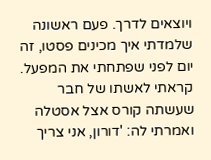ויוצאים לדרך. פעם ראשונה שלמדתי איך מכינים פסטו, זה יום לפני שפתחתי את המפעל. קראתי לאשתו של חבר שעשתה קורס אצל אסטלה ואמרתי לה: 'דורון, אני צריך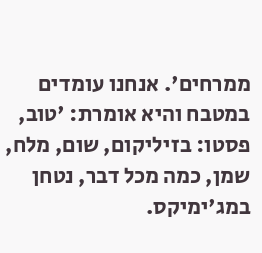ממרחים'. אנחנו עומדים במטבח והיא אומרת: 'טוב, פסטו: בזיליקום, שום, מלח, שמן, כמה מכל דבר, נטחן במג'ימיקס.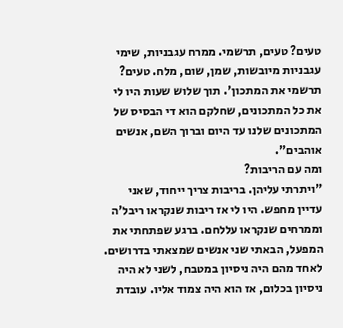טעים? טעים, תרשמי. ממרח עגבניות, שימי עגבניות מיובשות, שמן, שום, מלח. טעים? תרשמי את המתכון'. תוך שלוש שעות היו לי את כל המתכונים, שחלקם הוא די הבסיס של המתכונים שלנו עד היום וברוך השם, אנשים אוהבים".
ומה עם הריבות?
"ויתרתי עליהן. בריבות צריך ייחוד, שאני עדיין מחפש. היו לי אז ריבות שנקראו ריבל'ה וממרחים שנקראו עללחם. ברגע שפתחתי את המפעל, הבאתי שני אנשים שמצאתי בדרושים. לאחד מהם היה ניסיון במטבח, לשני לא היה ניסיון בכלום, אז הוא היה צמוד אליו. עובדת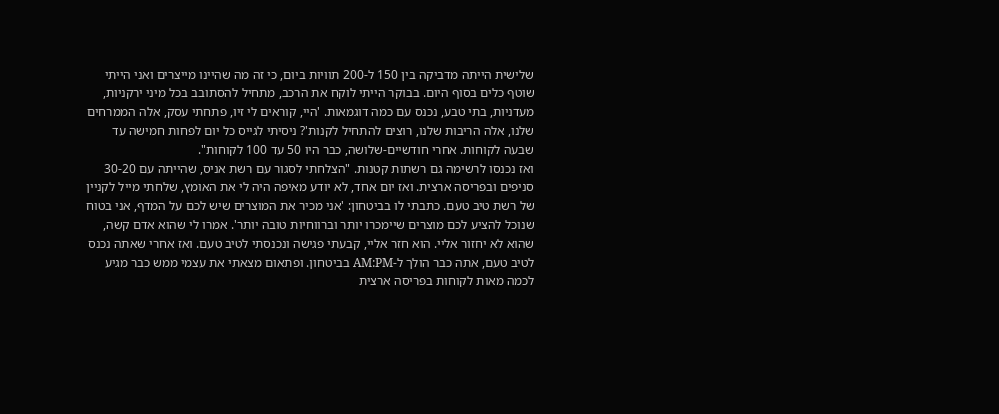שלישית הייתה מדביקה בין 150 ל-200 תוויות ביום, כי זה מה שהיינו מייצרים ואני הייתי שוטף כלים בסוף היום. בבוקר הייתי לוקח את הרכב, מתחיל להסתובב בכל מיני ירקניות, מעדניות, בתי טבע, נכנס עם כמה דוגמאות. 'היי, קוראים לי זיו, פתחתי עסק, אלה הממרחים שלנו, אלה הריבות שלנו, רוצים להתחיל לקנות'? ניסיתי לגייס כל יום לפחות חמישה עד שבעה לקוחות. אחרי חודשיים-שלושה, כבר היו 50 עד 100 לקוחות".
ואז נכנסו לרשימה גם רשתות קטנות. "הצלחתי לסגור עם רשת אניס, שהייתה עם 30-20 סניפים ובפריסה ארצית. ואז יום אחד, לא יודע מאיפה היה לי את האומץ, שלחתי מייל לקניין של רשת טיב טעם. כתבתי לו בביטחון: 'אני מכיר את המוצרים שיש לכם על המדף, אני בטוח שנוכל להציע לכם מוצרים שיימכרו יותר וברווחיות טובה יותר'. אמרו לי שהוא אדם קשה, שהוא לא יחזור אליי. הוא חזר אליי, קבעתי פגישה ונכנסתי לטיב טעם. ואז אחרי שאתה נכנס לטיב טעם, אתה כבר הולך ל-AM:PM בביטחון. ופתאום מצאתי את עצמי ממש כבר מגיע לכמה מאות לקוחות בפריסה ארצית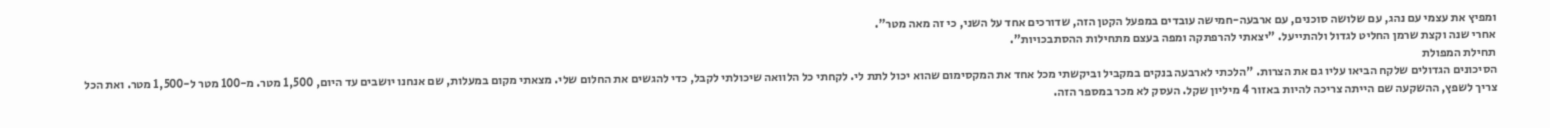ומפיץ את עצמי עם נהג, עם שלושה סוכנים, עם ארבעה-חמישה עובדים במפעל הקטן הזה, שדורכים אחד על השני, כי זה מאה מטר".
אחרי שנה וקצת שרמן החליט לגדול ולהתייעל. "יצאתי להרפתקה ומפה בעצם מתחילות ההסתבכויות".
תחילת המפולת
הסיכונים הגדולים שלקח הביאו עליו גם את הצרות. "הלכתי לארבעה בנקים במקביל וביקשתי מכל אחד את המקסימום שהוא יכול לתת לי. לקחתי כל הלוואה שיכולתי לקבל, כדי להגשים את החלום שלי. מצאתי מקום במעלות, שם אנחנו יושבים עד היום, 1,500 מטר. מ-100 מטר ל-1,500 מטר. ואת הכל צריך לשפץ, ההשקעה שם הייתה צריכה להיות באזור 4 מיליון שקל. העסק לא מכר במספר הזה.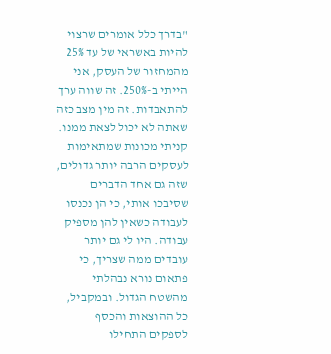"בדרך כלל אומרים שרצוי להיות באשראי של עד 25% מהמחזור של העסק, אני הייתי ב-250%. זה שווה ערך להתאבדות. זה מין מצב כזה שאתה לא יכול לצאת ממנו. קניתי מכונות שמתאימות לעסקים הרבה יותר גדולים, שזה גם אחד הדברים שסיבכו אותי, כי הן נכנסו לעבודה כשאין להן מספיק עבודה. היו לי גם יותר עובדים ממה שצריך, כי פתאום נורא נבהלתי מהשטח הגדול. ובמקביל, כל ההוצאות והכסף לספקים התחילו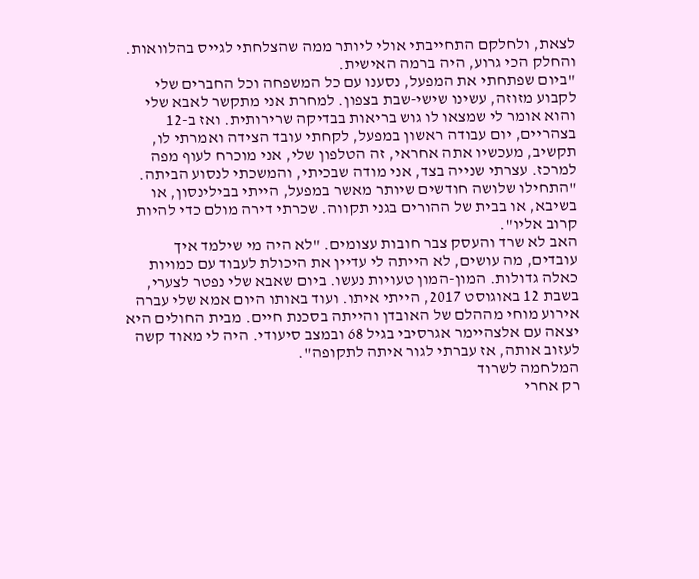לצאת, ולחלקם התחייבתי אולי ליותר ממה שהצלחתי לגייס בהלוואות. והחלק הכי גרוע, היה ברמה האישית.
"ביום שפתחתי את המפעל, נסענו עם כל המשפחה וכל החברים שלי לקבוע מזוזה, עשינו שישי-שבת בצפון. למחרת אני מתקשר לאבא שלי והוא אומר לי שמצאו לו גוש בריאות בבדיקה שרירותית. ואז ב-12 בצהריים, יום עבודה ראשון במפעל, לקחתי עובד הצידה ואמרתי לו, תקשיב, מעכשיו אתה אחראי, זה הטלפון שלי, אני מוכרח לעוף מפה למרכז. עצרתי שנייה בצד, אני מודה שבכיתי, והמשכתי לנסוע הביתה.
"התחילו שלושה חודשים שיותר מאשר במפעל, הייתי בבילינסון, או בשיבא, או בבית של ההורים בגני תקווה. שכרתי דירה מולם כדי להיות קרוב אליו".
האב לא שרד והעסק צבר חובות עצומים. "לא היה מי שילמד איך עובדים, מה עושים, לא הייתה לי עדיין את היכולת לעבוד עם כמויות כאלה גדולות. המון-המון טעויות נעשו. ביום שאבא שלי נפטר לצערי, בשבת 12 באוגוסט 2017, הייתי איתו. ועוד באותו היום אמא שלי עברה אירוע מוחי מההלם של האובדן והייתה בסכנת חיים. מבית החולים היא יצאה עם אלצהיימר אגרסיבי בגיל 68 ובמצב סיעודי. היה לי מאוד קשה לעזוב אותה, אז עברתי לגור איתה לתקופה".
המלחמה לשרוד
רק אחרי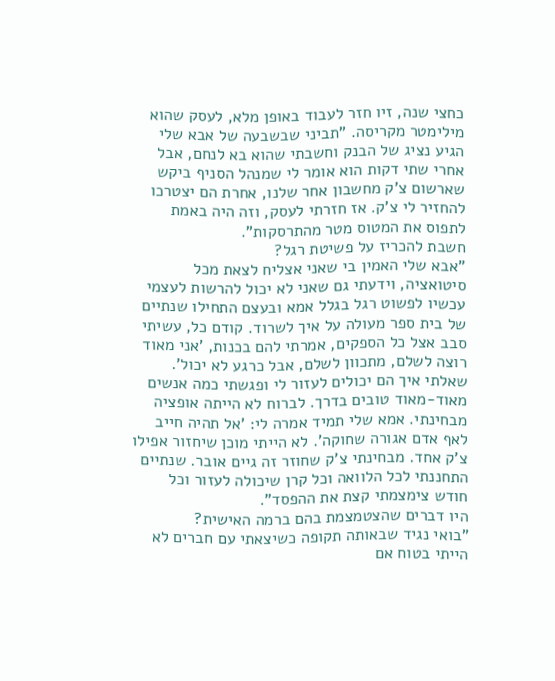כחצי שנה, זיו חזר לעבוד באופן מלא, לעסק שהוא מילימטר מקריסה. "תביני שבשבעה של אבא שלי הגיע נציג של הבנק וחשבתי שהוא בא לנחם, אבל אחרי שתי דקות הוא אומר לי שמנהל הסניף ביקש שארשום צ'ק מחשבון אחר שלנו, אחרת הם יצטרכו להחזיר לי צ'ק. אז חזרתי לעסק, וזה היה באמת לתפוס את המטוס מטר מהתרסקות".
חשבת להכריז על פשיטת רגל?
"אבא שלי האמין בי שאני אצליח לצאת מכל סיטואציה, וידעתי גם שאני לא יכול להרשות לעצמי עכשיו לפשוט רגל בגלל אמא ובעצם התחילו שנתיים של בית ספר מעולה על איך לשרוד. קודם כל, עשיתי סבב אצל כל הספקים, אמרתי להם בכנות, 'אני מאוד רוצה לשלם, מתכוון לשלם, אבל כרגע לא יכול'. שאלתי איך הם יכולים לעזור לי ופגשתי כמה אנשים מאוד-מאוד טובים בדרך. לברוח לא הייתה אופציה מבחינתי. אמא שלי תמיד אמרה לי: 'אל תהיה חייב לאף אדם אגורה שחוקה'. לא הייתי מוכן שיחזור אפילו צ'ק אחד. מבחינתי צ'ק שחוזר זה גיים אובר. שנתיים התחננתי לכל הלוואה וכל קרן שיכולה לעזור וכל חודש צימצמתי קצת את ההפסד".
היו דברים שהצטמצמת בהם ברמה האישית?
"בואי נגיד שבאותה תקופה כשיצאתי עם חברים לא הייתי בטוח אם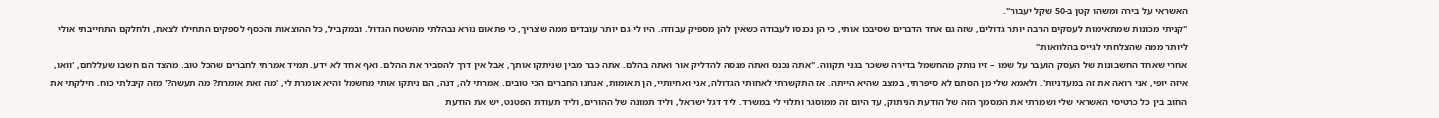האשראי על בירה ומשהו קטן ב-50 שקל יעבור".
"קניתי מכונות שמתאימות לעסקים הרבה יותר גדולים, שזה גם אחד הדברים שסיבכו אותי, כי הן נכנסו לעבודה כשאין להן מספיק עבודה. היו לי גם יותר עובדים ממה שצריך, כי פתאום נורא נבהלתי מהשטח הגדול. ובמקביל, כל ההוצאות והכסף לספקים התחילו לצאת, ולחלקם התחייבתי אולי ליותר ממה שהצלחתי לגייס בהלוואות"
אחרי שאחד החשבונות של העסק הועבר על שמו – זיו נותק מהחשמל בדירה ששכר בגני תקווה. "אתה נכנס ואתה מנסה להדליק אור ואתה בהלם. אתה כבר מבין שניתקו אותך, אבל אין דרך להסביר את ההלם. ואף אחד לא ידע. תמיד אמרתי לחברים שהכל טוב. מהצד הם חשבו שעללחם, 'וואו, איזה יופי, אני רואה את זה במעדניות'. ולאמא שלי מן הסתם לא סיפרתי, במצב שהיא הייתה. אז התקשרתי לאחותי הגדולה, אני ואחיותיי, הן תאומות, אנחנו החברים הכי טובים. אמרתי לה, דנה, הם ניתקו אותי מחשמל והיא אומרת לי, 'מה זאת אומרת? מה תעשה?' מזה קיבלתי כוח. חילקתי את החוב בין כל כרטיסי האשראי שלי ושמרתי את המסמך הזה של הודעת הניתוק, עד היום זה ממוסגר ותלוי לי במשרד. ליד דגל ישראל, וליד תמונה של ההורים, וליד תעודת הפטנט, יש את הודעת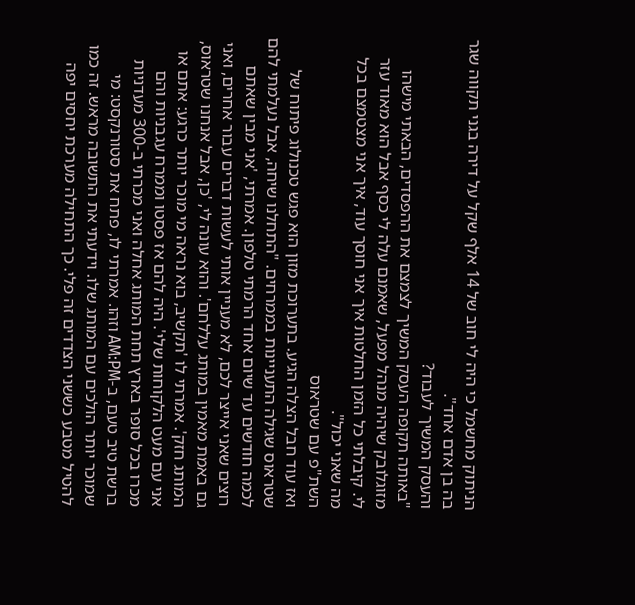הניתוק מחשמל כי היה לי חוב של 14 אלף שקל על דירה בגני תקווה שגר בה בן אדם אחד".
והעסק המשיך לעבוד?
"באותה תקופה העסק המשיך לצמצם את ההפסדים, הבאתי מישהו מזוגלובק שיהיה מנהל מפעל, שאמנם עלה לי כסף אבל הוא מאוד עזר לי. קיבלתי כל הזמן החלטות איך אני חוסך עוד, איך אני מצטמצם בכל מה שאני יכול".
השת"פ עם שטראוס
ואז עוד חבל הצלה הגיע. בתערוכת מזון הוא פגש טכנולוג פיתוח של שטראוס שגילה התעניינות בממרחים. "התחלנו שיחה, אבל נעלמתי להם לכמה חודשים עד שיום אחד הרמתי טלפון. אמרתי, 'אני מבין שאתם רוצים שאני אייצר לכם, לא מעניין אותי לעשות דברים עבור אחרים, ואני גם באמת מאמין במותג עללחם'. והוא עונה לי, 'כן, אבל אנחנו שטראוס, המותג חזק'. אמרתי לו 'תקשיב, בוא נראה מי מוכר יותר כרגע: אתם או אני עם מעט הלקוחות שלי'. היה להם אז פסטו וממרח עגבניות והם מכרו בכל סופר בארץ תחת המותג אחלה ואני מכרתי ב-300 מעדניות ברשת טיב טעם, ב-AM:PM וזהו. אמרתי לו, פתח את סטורנקסט: מי שמוכר יותר הולכים עם המותג שלו. וידעתי את התשובה מראש. זה כמו להטיל מטבע כששני הצדדים זה פלי. כך התחילה מערכת יחסים יפה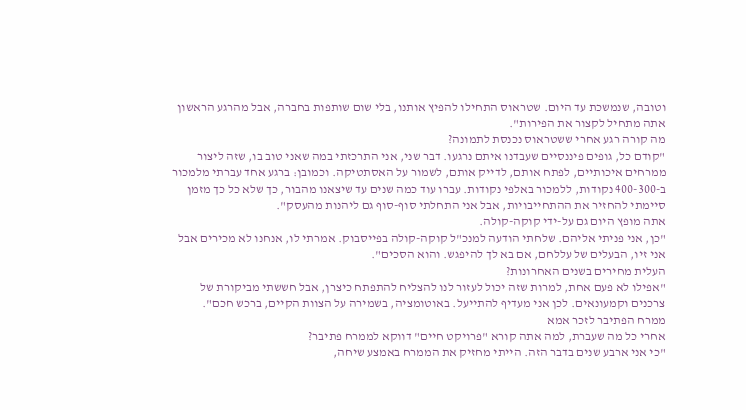וטובה, שנמשכת עד היום. שטראוס התחילו להפיץ אותנו, בלי שום שותפות בחברה, אבל מהרגע הראשון אתה מתחיל לקצור את הפירות".
מה קורה רגע אחרי ששטראוס נכנסת לתמונה?
"קודם כל, גופים פיננסיים שעבדנו איתם נרגעו. דבר שני, אני התרכזתי במה שאני טוב בו, שזה ליצור ממרחים איכותיים, לפתח אותם, לדייק אותם, לשמור על האסתטיקה. וכמובן: ברגע אחד עברתי מלמכור ב-400-300 נקודות, ללמכור באלפי נקודות. עברו עוד כמה שנים עד שיצאנו מהבור, כך שלא כל כך מזמן סיימתי להחזיר את ההתחייבויות, אבל אני התחלתי סוף-סוף גם ליהנות מהעסק".
אתה מופץ היום גם על-ידי קוקה-קולה.
"כן, אני פניתי אליהם. שלחתי הודעה למנכ"ל קוקה-קולה בפייסבוק. אמרתי לו, אנחנו לא מכירים אבל אני זיו, הבעלים של עללחם, אם בא לך להיפגש. והוא הסכים".
העלית מחירים בשנים האחרונות?
"אפילו לא פעם אחת, למרות שזה יכול לעזור לנו להצליח להתפתח כיצרן, אבל חששתי מביקורת של צרכנים וקמעונאים. לכן אני מעדיף להתייעל. באוטומציה, בשמירה על הצוות הקיים, ברכש חכם".
ממרח הפתיבר לזכר אמא
אחרי כל מה שעברת, למה אתה קורא "פרויקט חיים" דווקא לממרח פתיבר?
"כי אני ארבע שנים בדבר הזה. הייתי מחזיק את הממרח באמצע שיחה,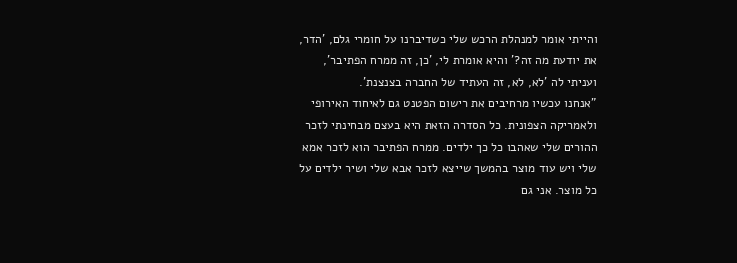והייתי אומר למנהלת הרכש שלי כשדיברנו על חומרי גלם, 'הדר, את יודעת מה זה?' והיא אומרת לי, 'כן, זה ממרח הפתיבר', ועניתי לה 'לא, לא, זה העתיד של החברה בצנצנת'.
"אנחנו עכשיו מרחיבים את רישום הפטנט גם לאיחוד האירופי ולאמריקה הצפונית. כל הסדרה הזאת היא בעצם מבחינתי לזכר ההורים שלי שאהבו כל כך ילדים. ממרח הפתיבר הוא לזכר אמא שלי ויש עוד מוצר בהמשך שייצא לזכר אבא שלי ושיר ילדים על כל מוצר. אני גם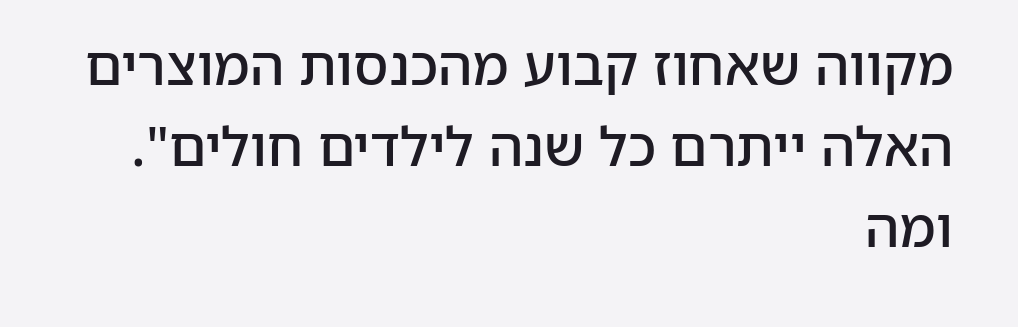מקווה שאחוז קבוע מהכנסות המוצרים האלה ייתרם כל שנה לילדים חולים".
ומה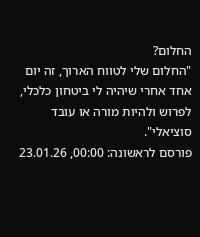החלום?
"החלום שלי לטווח הארוך, זה יום אחד אחרי שיהיה לי ביטחון כלכלי, לפרוש ולהיות מורה או עובד סוציאלי".
פורסם לראשונה: 00:00, 23.01.26